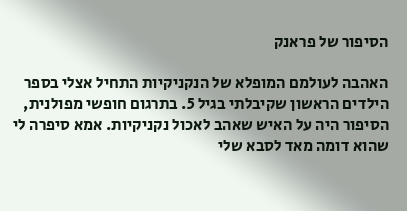הסיפור של פראנק

האהבה לעולמם המופלא של הנקניקיות התחיל אצלי בספר הילדים הראשון שקיבלתי בגיל 5. בתרגום חופשי מפולנית, הסיפור היה על האיש שאהב לאכול נקניקיות. אמא סיפרה לי שהוא דומה מאד לסבא שלי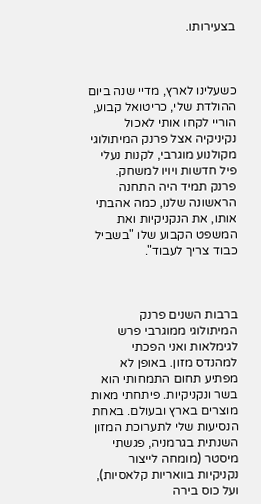בצעירותו.



כשעלינו לארץ, מדיי שנה ביום ההולדת שלי, כריטואל קבוע, הוריי לקחו אותי לאכול נקיניקיה אצל פרנק המיתולוגי מקולנוע מוגרבי, לקנות נעלי פיל חדשות ויויו למשחק. פרנק תמיד היה התחנה הראשונה שלנו, כמה אהבתי אותו, את הנקניקיות ואת המשפט הקבוע שלו "בשביל כבוד צריך לעבוד".



ברבות השנים פרנק המיתולוגי ממוגרבי פרש לגימלאות ואני הפכתי למהנדס מזון. באופן לא מפתיע תחום התמחותי הוא בשר ונקניקיות. פיתחתי מאות מוצרים בארץ ובעולם. באחת הנסיעות שלי לתערוכת המזון השנתית בגרמניה, פגשתי מיסטר (מומחה לייצור נקניקיות בוואריות קלאסיות), ועל כוס בירה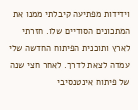וידידות מפתיעה קיבלתי ממנו את המתכונים הסודיים שלו. חזרתי לארץ ותוכנית הפיתוח החדשה שלי עמדה לצאת לדרך. לאחר חצי שנה של פיתוח אינטנסיבי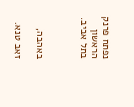נפתח פרנק הראשון בתל אביב.



באהבה,

זאב טנא.